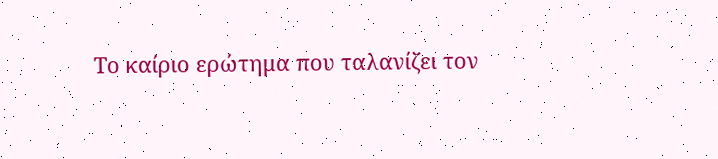Το καίριο ερώτημα που ταλανίζει τον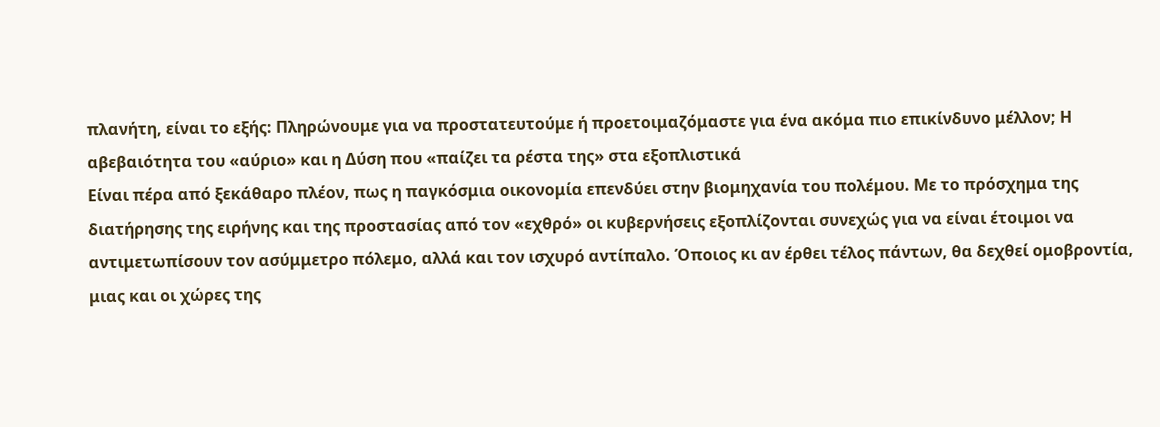πλανήτη, είναι το εξής: Πληρώνουμε για να προστατευτούμε ή προετοιμαζόμαστε για ένα ακόμα πιο επικίνδυνο μέλλον; Η αβεβαιότητα του «αύριο» και η Δύση που «παίζει τα ρέστα της» στα εξοπλιστικά
Είναι πέρα από ξεκάθαρο πλέον, πως η παγκόσμια οικονομία επενδύει στην βιομηχανία του πολέμου. Με το πρόσχημα της διατήρησης της ειρήνης και της προστασίας από τον «εχθρό» οι κυβερνήσεις εξοπλίζονται συνεχώς για να είναι έτοιμοι να αντιμετωπίσουν τον ασύμμετρο πόλεμο, αλλά και τον ισχυρό αντίπαλο. Όποιος κι αν έρθει τέλος πάντων, θα δεχθεί ομοβροντία, μιας και οι χώρες της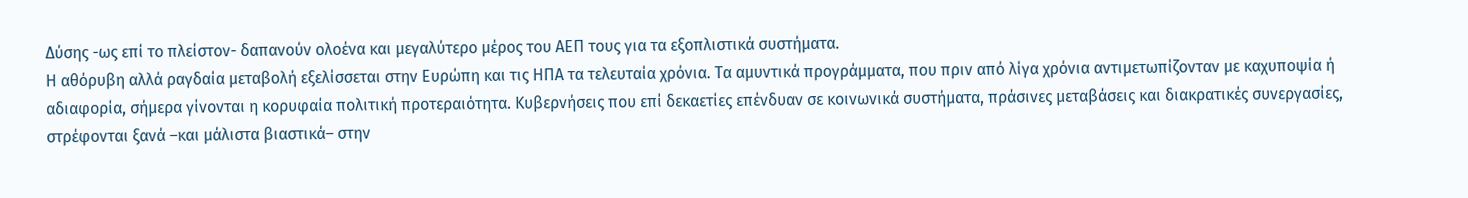Δύσης -ως επί το πλείστον- δαπανούν ολοένα και μεγαλύτερο μέρος του ΑΕΠ τους για τα εξοπλιστικά συστήματα.
Η αθόρυβη αλλά ραγδαία μεταβολή εξελίσσεται στην Ευρώπη και τις ΗΠΑ τα τελευταία χρόνια. Τα αμυντικά προγράμματα, που πριν από λίγα χρόνια αντιμετωπίζονταν με καχυποψία ή αδιαφορία, σήμερα γίνονται η κορυφαία πολιτική προτεραιότητα. Κυβερνήσεις που επί δεκαετίες επένδυαν σε κοινωνικά συστήματα, πράσινες μεταβάσεις και διακρατικές συνεργασίες, στρέφονται ξανά –και μάλιστα βιαστικά– στην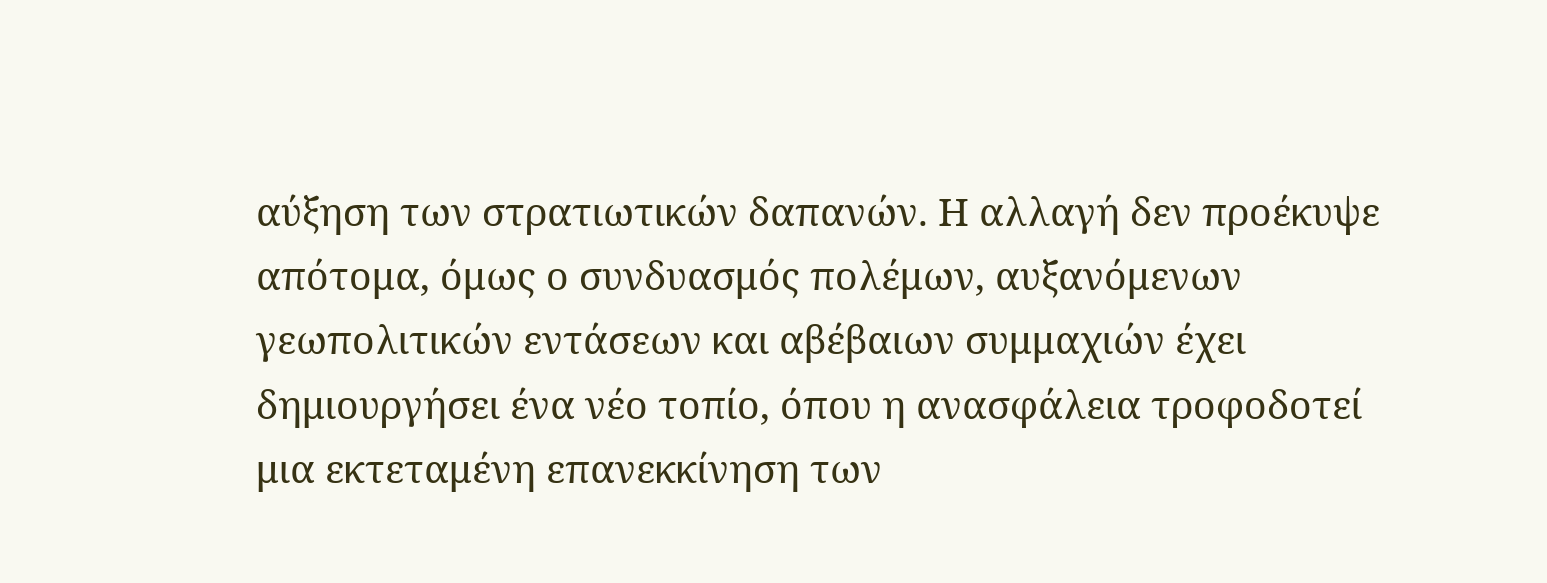αύξηση των στρατιωτικών δαπανών. Η αλλαγή δεν προέκυψε απότομα, όμως ο συνδυασμός πολέμων, αυξανόμενων γεωπολιτικών εντάσεων και αβέβαιων συμμαχιών έχει δημιουργήσει ένα νέο τοπίο, όπου η ανασφάλεια τροφοδοτεί μια εκτεταμένη επανεκκίνηση των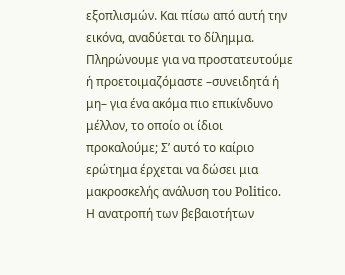εξοπλισμών. Και πίσω από αυτή την εικόνα, αναδύεται το δίλημμα. Πληρώνουμε για να προστατευτούμε ή προετοιμαζόμαστε –συνειδητά ή μη– για ένα ακόμα πιο επικίνδυνο μέλλον, το οποίο οι ίδιοι προκαλούμε; Σ’ αυτό το καίριο ερώτημα έρχεται να δώσει μια μακροσκελής ανάλυση του Politico.
Η ανατροπή των βεβαιοτήτων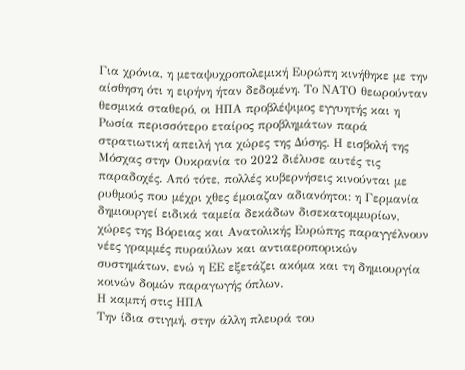Για χρόνια, η μεταψυχροπολεμική Ευρώπη κινήθηκε με την αίσθηση ότι η ειρήνη ήταν δεδομένη. Το ΝΑΤΟ θεωρούνταν θεσμικά σταθερό, οι ΗΠΑ προβλέψιμος εγγυητής και η Ρωσία περισσότερο εταίρος προβλημάτων παρά στρατιωτική απειλή για χώρες της Δύσης. Η εισβολή της Μόσχας στην Ουκρανία το 2022 διέλυσε αυτές τις παραδοχές. Από τότε, πολλές κυβερνήσεις κινούνται με ρυθμούς που μέχρι χθες έμοιαζαν αδιανόητοι: η Γερμανία δημιουργεί ειδικά ταμεία δεκάδων δισεκατομμυρίων, χώρες της Βόρειας και Ανατολικής Ευρώπης παραγγέλνουν νέες γραμμές πυραύλων και αντιαεροπορικών συστημάτων, ενώ η ΕΕ εξετάζει ακόμα και τη δημιουργία κοινών δομών παραγωγής όπλων.
Η καμπή στις ΗΠΑ
Την ίδια στιγμή, στην άλλη πλευρά του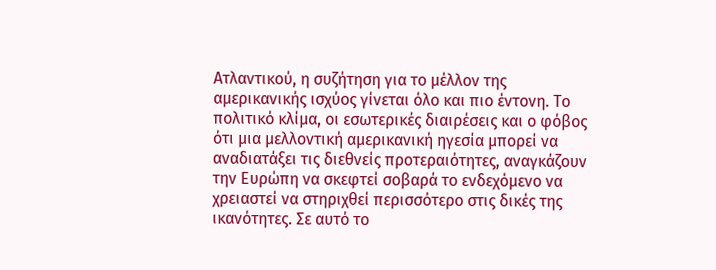Ατλαντικού, η συζήτηση για το μέλλον της αμερικανικής ισχύος γίνεται όλο και πιο έντονη. Το πολιτικό κλίμα, οι εσωτερικές διαιρέσεις και ο φόβος ότι μια μελλοντική αμερικανική ηγεσία μπορεί να αναδιατάξει τις διεθνείς προτεραιότητες, αναγκάζουν την Ευρώπη να σκεφτεί σοβαρά το ενδεχόμενο να χρειαστεί να στηριχθεί περισσότερο στις δικές της ικανότητες. Σε αυτό το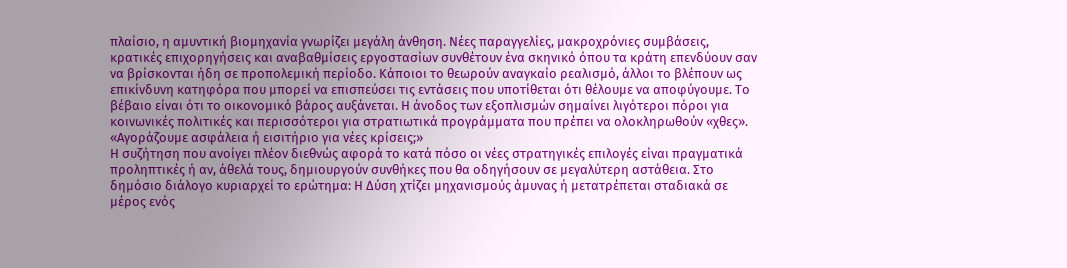πλαίσιο, η αμυντική βιομηχανία γνωρίζει μεγάλη άνθηση. Νέες παραγγελίες, μακροχρόνιες συμβάσεις, κρατικές επιχορηγήσεις και αναβαθμίσεις εργοστασίων συνθέτουν ένα σκηνικό όπου τα κράτη επενδύουν σαν να βρίσκονται ήδη σε προπολεμική περίοδο. Κάποιοι το θεωρούν αναγκαίο ρεαλισμό, άλλοι το βλέπουν ως επικίνδυνη κατηφόρα που μπορεί να επισπεύσει τις εντάσεις που υποτίθεται ότι θέλουμε να αποφύγουμε. Το βέβαιο είναι ότι το οικονομικό βάρος αυξάνεται. Η άνοδος των εξοπλισμών σημαίνει λιγότεροι πόροι για κοινωνικές πολιτικές και περισσότεροι για στρατιωτικά προγράμματα που πρέπει να ολοκληρωθούν «χθες».
«Αγοράζουμε ασφάλεια ή εισιτήριο για νέες κρίσεις;»
Η συζήτηση που ανοίγει πλέον διεθνώς αφορά το κατά πόσο οι νέες στρατηγικές επιλογές είναι πραγματικά προληπτικές ή αν, άθελά τους, δημιουργούν συνθήκες που θα οδηγήσουν σε μεγαλύτερη αστάθεια. Στο δημόσιο διάλογο κυριαρχεί το ερώτημα: Η Δύση χτίζει μηχανισμούς άμυνας ή μετατρέπεται σταδιακά σε μέρος ενός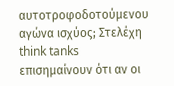αυτοτροφοδοτούμενου αγώνα ισχύος; Στελέχη think tanks επισημαίνουν ότι αν οι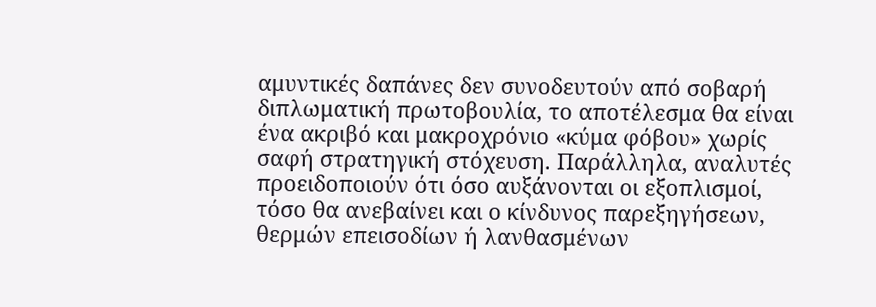αμυντικές δαπάνες δεν συνοδευτούν από σοβαρή διπλωματική πρωτοβουλία, το αποτέλεσμα θα είναι ένα ακριβό και μακροχρόνιο «κύμα φόβου» χωρίς σαφή στρατηγική στόχευση. Παράλληλα, αναλυτές προειδοποιούν ότι όσο αυξάνονται οι εξοπλισμοί, τόσο θα ανεβαίνει και ο κίνδυνος παρεξηγήσεων, θερμών επεισοδίων ή λανθασμένων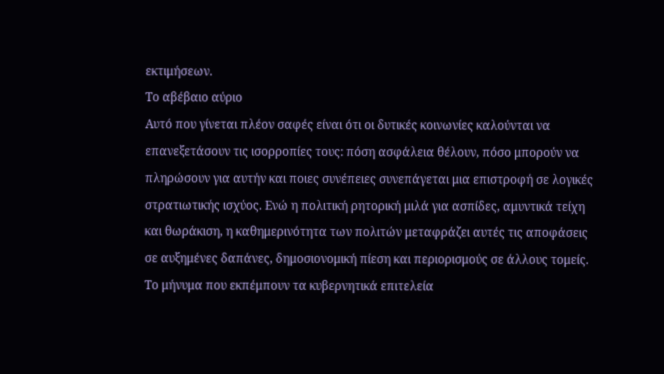εκτιμήσεων.
Το αβέβαιο αύριο
Αυτό που γίνεται πλέον σαφές είναι ότι οι δυτικές κοινωνίες καλούνται να επανεξετάσουν τις ισορροπίες τους: πόση ασφάλεια θέλουν, πόσο μπορούν να πληρώσουν για αυτήν και ποιες συνέπειες συνεπάγεται μια επιστροφή σε λογικές στρατιωτικής ισχύος. Ενώ η πολιτική ρητορική μιλά για ασπίδες, αμυντικά τείχη και θωράκιση, η καθημερινότητα των πολιτών μεταφράζει αυτές τις αποφάσεις σε αυξημένες δαπάνες, δημοσιονομική πίεση και περιορισμούς σε άλλους τομείς. Το μήνυμα που εκπέμπουν τα κυβερνητικά επιτελεία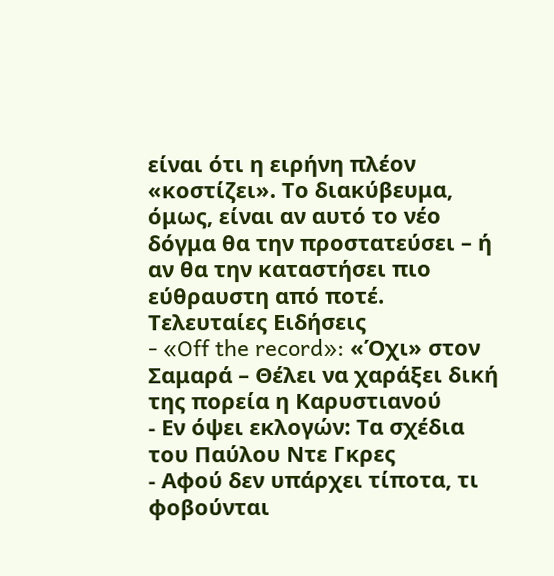είναι ότι η ειρήνη πλέον «κοστίζει». Το διακύβευμα, όμως, είναι αν αυτό το νέο δόγμα θα την προστατεύσει – ή αν θα την καταστήσει πιο εύθραυστη από ποτέ.
Τελευταίες Ειδήσεις
- «Off the record»: «Όχι» στον Σαμαρά – Θέλει να χαράξει δική της πορεία η Καρυστιανού
- Εν όψει εκλογών: Τα σχέδια του Παύλου Ντε Γκρες
- Αφού δεν υπάρχει τίποτα, τι φοβούνται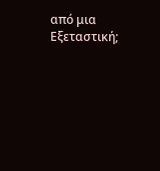από μια Εξεταστική;